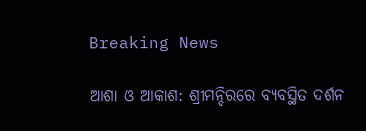Breaking News

ଆଶା ଓ ଆକାଶ: ଶ୍ରୀମନ୍ଦିରରେ ବ୍ୟବସ୍ଥିତ ଦର୍ଶନ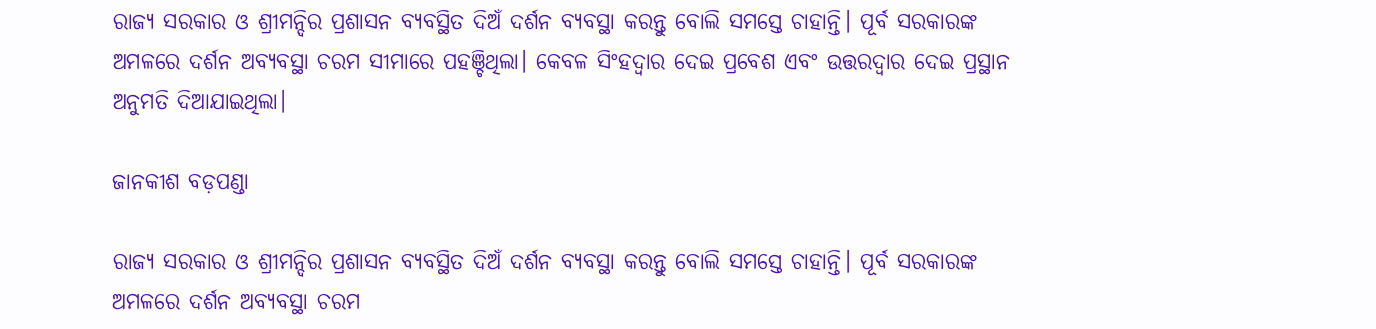ରାଜ୍ୟ ସରକାର ଓ ଶ୍ରୀମନ୍ଦିର ପ୍ରଶାସନ ବ୍ୟବସ୍ଥିତ ଦିଅଁ ଦର୍ଶନ ବ୍ୟବସ୍ଥା କରନ୍ତୁ ବୋଲି ସମସ୍ତେ ଚାହାନ୍ତି। ପୂର୍ବ ସରକାରଙ୍କ ଅମଳରେ ଦର୍ଶନ ଅବ୍ୟବସ୍ଥା ଚରମ ସୀମାରେ ପହଞ୍ଚିଥିଲା। କେବଳ ସିଂହଦ୍ବାର ଦେଇ ପ୍ରବେଶ ଏବଂ ଉତ୍ତରଦ୍ବାର ଦେଇ ପ୍ରସ୍ଥାନ ଅନୁମତି ଦିଆଯାଇଥିଲା।

ଜାନକୀଶ ବଡ଼ପଣ୍ଡା

ରାଜ୍ୟ ସରକାର ଓ ଶ୍ରୀମନ୍ଦିର ପ୍ରଶାସନ ବ୍ୟବସ୍ଥିତ ଦିଅଁ ଦର୍ଶନ ବ୍ୟବସ୍ଥା କରନ୍ତୁ ବୋଲି ସମସ୍ତେ ଚାହାନ୍ତି। ପୂର୍ବ ସରକାରଙ୍କ ଅମଳରେ ଦର୍ଶନ ଅବ୍ୟବସ୍ଥା ଚରମ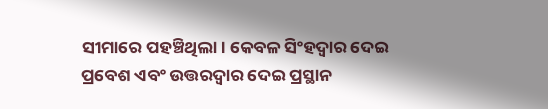ସୀମାରେ ପହଞ୍ଚିଥିଲା। କେବଳ ସିଂହଦ୍ବାର ଦେଇ ପ୍ରବେଶ ଏବଂ ଉତ୍ତରଦ୍ବାର ଦେଇ ପ୍ରସ୍ଥାନ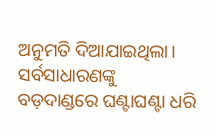ଅନୁମତି ଦିଆଯାଇଥିଲା। ସର୍ବସାଧାରଣଙ୍କୁ ବଡ଼ଦାଣ୍ଡରେ ଘଣ୍ଟାଘଣ୍ଟା ଧରି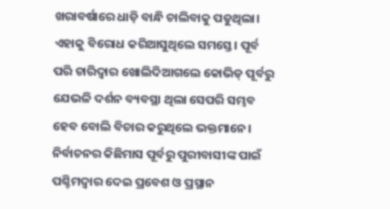ଖରାବର୍ଷାରେ ଧାଡ଼ି ବାନ୍ଧି ଚାଲିବାକୁ ପଡୁଥିଲା। ଏହାକୁ ବିରୋଧ କରିଆସୁଥିଲେ ସମସ୍ତେ। ପୂର୍ବ ପରି ଚାରିଦ୍ବାର ଖୋଲିଦିଆଗଲେ କୋଭିଡ୍‌ ପୂର୍ବରୁ ଯେଭଳି ଦର୍ଶନ ବ୍ୟବସ୍ଥା ଥିଲା ସେପରି ସମ୍ଭବ ହେବ ବୋଲି ବିଚାର କରୁଥିଲେ ଭକ୍ତମାନେ। ନିର୍ବାଚନର କିଛିମାସ ପୂର୍ବରୁ ପୁରୀବାସୀଙ୍କ ପାଇଁ ପଶ୍ଚିମଦ୍ବାର ଦେଇ ପ୍ରବେଶ ଓ ପ୍ରସ୍ଥାନ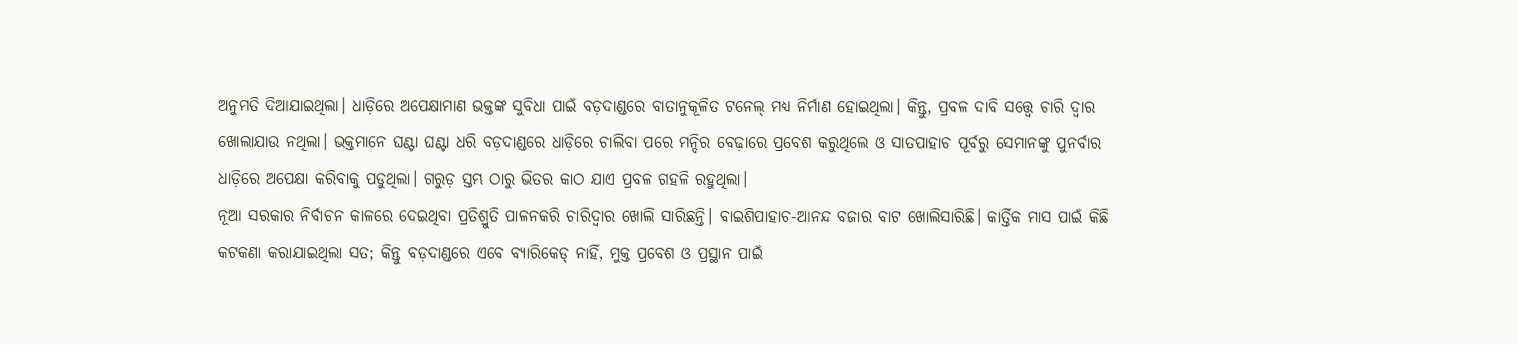ଅନୁମତି ଦିଆଯାଇଥିଲା। ଧାଡ଼ିରେ ଅପେକ୍ଷାମାଣ ଭକ୍ତଙ୍କ ସୁବିଧା ପାଇଁ ବଡ଼ଦାଣ୍ଡରେ ବାତାନୁକୂଳିତ ଟନେଲ୍‌ ମଧ୍ୟ ନିର୍ମାଣ ହୋଇଥିଲା। କିନ୍ତୁ, ପ୍ରବଳ ଦାବି ସତ୍ତ୍ବେ ଚାରି ଦ୍ବାର ଖୋଲାଯାଉ ନଥିଲା। ଭକ୍ତମାନେ ଘଣ୍ଟା ଘଣ୍ଟା ଧରି ବଡ଼ଦାଣ୍ଡରେ ଧାଡ଼ିରେ ଚାଲିବା ପରେ ମନ୍ଦିର ବେଢ଼ାରେ ପ୍ରବେଶ କରୁଥିଲେ ଓ ସାତପାହାଚ ପୂର୍ବରୁ ସେମାନଙ୍କୁ ପୁନର୍ବାର ଧାଡ଼ିରେ ଅପେକ୍ଷା କରିବାକୁ ପଡୁଥିଲା। ଗରୁଡ଼ ସ୍ତମ୍ଭ ଠାରୁ ଭିତର କାଠ ଯାଏ ପ୍ରବଳ ଗହଳି ରହୁଥିଲା।
ନୂଆ ସରକାର ନିର୍ବାଚନ କାଳରେ ଦେଇଥିବା ପ୍ରତିଶ୍ରୁତି ପାଳନକରି ଚାରିଦ୍ବାର ଖୋଲି ସାରିଛନ୍ତି। ବାଇଶିପାହାଚ-ଆନନ୍ଦ ବଜାର ବାଟ ଖୋଲିସାରିଛି। କାର୍ତ୍ତିକ ମାସ ପାଇଁ କିଛି କଟକଣା କରାଯାଇଥିଲା ସତ; କିନ୍ତୁ ବଡ଼ଦାଣ୍ଡରେ ଏବେ ବ୍ୟାରିକେଡ୍ ନାହିଁ, ମୁକ୍ତ ପ୍ରବେଶ ଓ ପ୍ରସ୍ଥାନ ପାଇଁ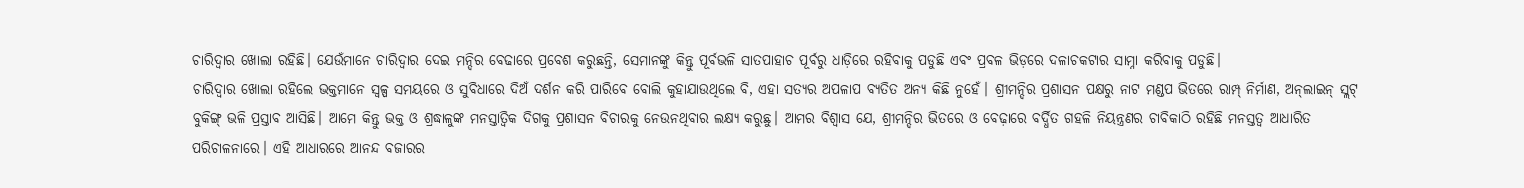ଚାରିଦ୍ବାର ଖୋଲା ରହିଛି। ଯେଉଁମାନେ ଚାରିଦ୍ବାର ଦେଇ ମନ୍ଦିର ବେଢାରେ ପ୍ରବେଶ କରୁଛନ୍ତି, ସେମାନଙ୍କୁ କିନ୍ତୁ ପୂର୍ବଭଳି ସାତପାହାଚ ପୂର୍ବରୁ ଧାଡ଼ିରେ ରହିବାକୁ ପଡୁଛି ଏବଂ ପ୍ରବଳ ଭିଡ଼ରେ ଦଳାଚକଟାର ସାମ୍ନା କରିବାକୁ ପଡୁଛି।
ଚାରିଦ୍ୱାର ଖୋଲା ରହିଲେ ଭକ୍ତମାନେ ସ୍ୱଳ୍ପ ସମୟରେ ଓ ସୁବିଧାରେ ଦିଅଁ ଦର୍ଶନ କରି ପାରିବେ ବୋଲି କୁହାଯାଉଥିଲେ ବି, ଏହା ସତ୍ୟର ଅପଳାପ ବ୍ୟତିତ ଅନ୍ୟ କିଛି ନୁହେଁ। ଶ୍ରୀମନ୍ଦିର ପ୍ରଶାସନ ପକ୍ଷରୁ ନାଟ ମଣ୍ଡପ ଭିତରେ ରାମ୍ପ୍ ନିର୍ମାଣ, ଅନ୍‌ଲାଇନ୍ ସ୍ଲଟ୍ ବୁକିଙ୍ଗ୍ ଭଳି ପ୍ରସ୍ତାବ ଆସିଛି। ଆମେ କିନ୍ତୁ ଭକ୍ତ ଓ ଶ୍ରଦ୍ଧାଳୁଙ୍କ ମନସ୍ତାତ୍ବିକ ଦିଗକୁ ପ୍ରଶାସନ ବିଚାରକୁ ନେଉନଥିବାର ଲକ୍ଷ୍ୟ କରୁଛୁ। ଆମର ବିଶ୍ବାସ ଯେ, ଶ୍ରୀମନ୍ଦିର ଭିତରେ ଓ ବେଢ଼ାରେ ବର୍ଦ୍ଧିତ ଗହଳି ନିୟନ୍ତ୍ରଣର ଚାବିକାଠି ରହିଛି ମନସ୍ତତ୍ବ ଆଧାରିତ ପରିଚାଳନାରେ। ଏହି ଆଧାରରେ ଆନନ୍ଦ ବଜାରର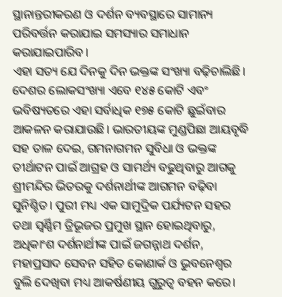ସ୍ଥାନାନ୍ତରୀକରଣ ଓ ଦର୍ଶନ ବ୍ୟବସ୍ଥାରେ ସାମାନ୍ୟ ପରିବର୍ତ୍ତନ କରାଯାଇ ସମସ୍ୟାର ସମାଧାନ କରାଯାଇପାରିବ।
ଏହା ସତ୍ୟ ଯେ ଦିନକୁ ଦିନ ଭକ୍ତଙ୍କ ସଂଖ୍ୟା ବଢ଼ିଚାଲିଛି। ଦେଶର ଲୋକସଂଖ୍ୟା ଏବେ ୧୪୫ କୋଟି ଏବଂ ଭବିଷ୍ୟତରେ ଏହା ସର୍ବାଧିକ ୧୭୫ କୋଟି ଛୁଇଁବାର ଆକଳନ କରାଯାଉଛି। ଭାରତୀୟଙ୍କ ମୁଣ୍ଡପିଛା ଆୟବୃଦ୍ଧି ସହ ତାଳ ଦେଇ, ଗମନାଗମନ ସୁବିଧା ଓ ଭକ୍ତଙ୍କ ତୀର୍ଥାଟନ ପାଇଁ ଆଗ୍ରହ ଓ ସାମର୍ଥ୍ୟ ବଢୁଥିବାରୁ ଆଗକୁ ଶ୍ରୀମନ୍ଦିର ଭିତରକୁ ଦର୍ଶନାର୍ଥୀଙ୍କ ଆଗମନ ବଢ଼ିବା ସୁନିଶ୍ଚିତ। ପୁରୀ ମଧ୍ୟ ଏକ ସାମୁଦ୍ରିକ ପର୍ଯ୍ୟଟନ ସହର ତଥା ସ୍ବର୍ଣ୍ଣିମ ତ୍ରିଭୂଜର ପ୍ରମୁଖ ସ୍ଥାନ ହୋଇଥିବାରୁ, ଅଧିକାଂଶ ଦର୍ଶନାର୍ଥୀଙ୍କ ପାଇଁ ଜଗନ୍ନାଥ ଦର୍ଶନ, ମହାପ୍ରସାଦ ସେବନ ସହିତ କୋଣାର୍କ ଓ ଭୁବନେଶ୍ବର ବୁଲି ଦେଖିବା ମଧ୍ୟ ଆକର୍ଷଣୀୟ ଗୁରୁତ୍ବ ବହନ କରେ।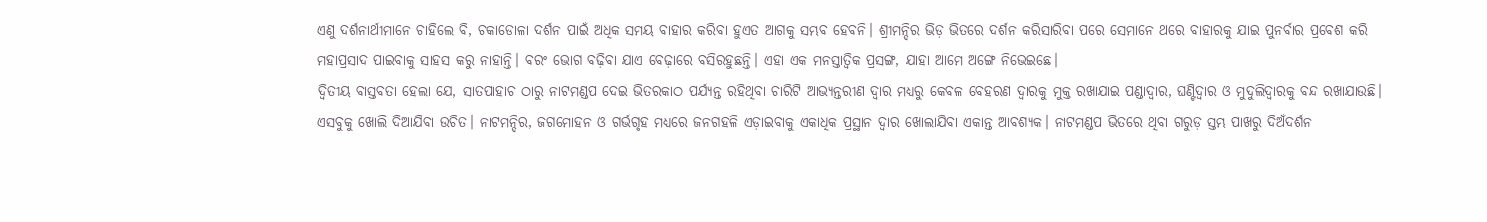ଏଣୁ ଦର୍ଶନାର୍ଥୀମାନେ ଚାହିଲେ ବି, ଚକାଡୋଳା ଦର୍ଶନ ପାଇଁ ଅଧିକ ସମୟ ବାହାର କରିବା ହୁଏତ ଆଗକୁ ସମ୍ଭବ ହେବନି। ଶ୍ରୀମନ୍ଦିର ଭିଡ଼ ଭିତରେ ଦର୍ଶନ କରିସାରିବା ପରେ ସେମାନେ ଥରେ ବାହାରକୁ ଯାଇ ପୁନର୍ବାର ପ୍ରବେଶ କରି ମହାପ୍ରସାଦ ପାଇବାକୁ ସାହସ କରୁ ନାହାନ୍ତି। ବରଂ ଭୋଗ ବଢ଼ିବା ଯାଏ ବେଢ଼ାରେ ବସିରହୁଛନ୍ତି। ଏହା ଏକ ମନସ୍ତାତ୍ବିକ ପ୍ରସଙ୍ଗ, ଯାହା ଆମେ ଅଙ୍ଗେ ନିଭେଇଛେ।
ଦ୍ବିତୀୟ ବାସ୍ତବତା ହେଲା ଯେ, ସାତପାହାଚ ଠାରୁ ନାଟମଣ୍ଡପ ଦେଇ ଭିତରକାଠ ପର୍ଯ୍ୟନ୍ତ ରହିଥିବା ଚାରିଟି ଆଭ୍ୟନ୍ତରୀଣ ଦ୍ବାର ମଧ୍ୟରୁ କେବଳ ବେହରଣ ଦ୍ବାରକୁ ମୁକ୍ତ ରଖାଯାଇ ପଣ୍ଡାଦ୍ବାର, ଘଣ୍ଟିଦ୍ବାର ଓ ମୁଦୁଲିଦ୍ବାରକୁ ବନ୍ଦ ରଖାଯାଉଛି। ଏସବୁକୁ ଖୋଲି ଦିଆଯିବା ଉଚିତ। ନାଟମନ୍ଦିର, ଜଗମୋହନ ଓ ଗର୍ଭଗୃହ ମଧ୍ୟରେ ଜନଗହଳି ଏଡ଼ାଇବାକୁ ଏକାଧିକ ପ୍ରସ୍ଥାନ ଦ୍ବାର ଖୋଲାଯିବା ଏକାନ୍ତ ଆବଶ୍ୟକ। ନାଟମଣ୍ଡପ ଭିତରେ ଥିବା ଗରୁଡ଼ ସ୍ତମ୍ଭ ପାଖରୁ ଦିଅଁଦର୍ଶନ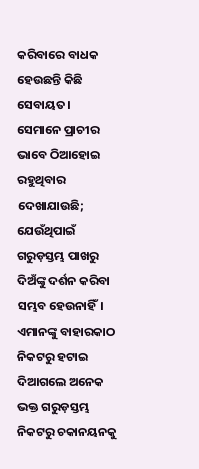କରିବାରେ ବାଧକ ହେଉଛନ୍ତି କିଛି ସେବାୟତ। ସେମାନେ ପ୍ରାଚୀର ଭାବେ ଠିଆହୋଇ ରହୁଥିବାର ଦେଖାଯାଉଛି; ଯେଉଁଥିପାଇଁ ଗରୁଡ଼ସ୍ତମ୍ଭ ପାଖରୁ ଦିଅଁଙ୍କୁ ଦର୍ଶନ କରିବା ସମ୍ଭବ ହେଉନାହିଁ। ଏମାନଙ୍କୁ ବାହାରକାଠ ନିକଟରୁ ହଟାଇ ଦିଆଗଲେ ଅନେକ ଭକ୍ତ ଗରୁଡ଼ସ୍ତମ୍ଭ ନିକଟରୁ ଚକାନୟନକୁ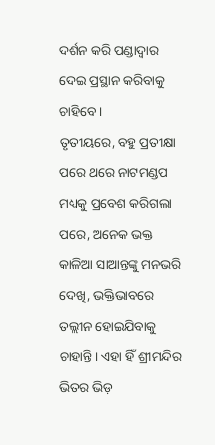ଦର୍ଶନ କରି ପଣ୍ଡାଦ୍ବାର ଦେଇ ପ୍ରସ୍ଥାନ କରିବାକୁ ଚାହିବେ।
ତୃତୀୟରେ, ବହୁ ପ୍ରତୀକ୍ଷା ପରେ ଥରେ ନାଟମଣ୍ଡପ ମଧ୍ୟକୁ ପ୍ରବେଶ କରିଗଲା ପରେ, ଅନେକ ଭକ୍ତ କାଳିଆ ସାଆନ୍ତଙ୍କୁ ମନଭରି ଦେଖି, ଭକ୍ତିଭାବରେ ତଲ୍ଲୀନ ହୋଇଯିବାକୁ ଚାହାନ୍ତି। ଏହା ହିଁ ଶ୍ରୀମନ୍ଦିର ଭିତର ଭିଡ଼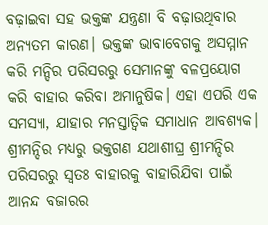ବଢ଼ାଇବା ସହ ଭକ୍ତଙ୍କ ଯନ୍ତ୍ରଣା ବି ବଢ଼ାଉଥିବାର ଅନ୍ୟତମ କାରଣ। ଭକ୍ତଙ୍କ ଭାବାବେଗକୁ ଅସମ୍ମାନ କରି ମନ୍ଦିର ପରିସରରୁ ସେମାନଙ୍କୁ ବଳପ୍ରୟୋଗ କରି ବାହାର କରିବା ଅମାନୁଷିକ। ଏହା ଏପରି ଏକ ସମସ୍ୟା, ଯାହାର ମନସ୍ତାତ୍ବିକ ସମାଧାନ ଆବଶ୍ୟକ।
ଶ୍ରୀମନ୍ଦିର ମଧ୍ୟରୁ ଭକ୍ତଗଣ ଯଥାଶୀଘ୍ର ଶ୍ରୀମନ୍ଦିର ପରିସରରୁ ସ୍ବତଃ ବାହାରକୁ ବାହାରିଯିବା ପାଇଁ ଆନନ୍ଦ ବଜାରର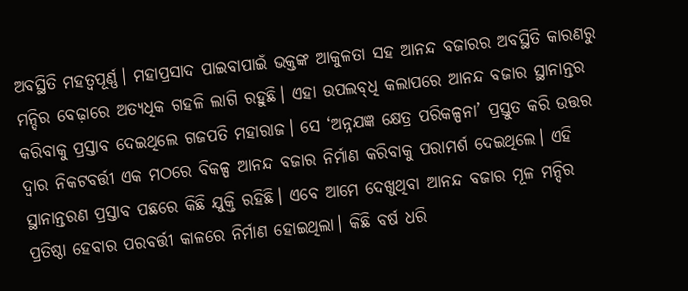ଅବସ୍ଥିତି ମହତ୍ବପୂର୍ଣ୍ଣ। ମହାପ୍ରସାଦ ପାଇବାପାଇଁ ଭକ୍ତଙ୍କ ଆକୁଳତା ସହ ଆନନ୍ଦ ବଜାରର ଅବସ୍ଥିତି କାରଣରୁ ମନ୍ଦିର ବେଢ଼ାରେ ଅତ୍ୟଧିକ ଗହଳି ଲାଗି ରହୁଛି। ଏହା ଉପଲବ୍‌ଧି କଲାପରେ ଆନନ୍ଦ ବଜାର ସ୍ଥାନାନ୍ତର କରିବାକୁ ପ୍ରସ୍ତାବ ଦେଇଥିଲେ ଗଜପତି ମହାରାଜ। ସେ ‘ଅନ୍ନଯଜ୍ଞ କ୍ଷେତ୍ର ପରିକଳ୍ପନା’ ପ୍ରସ୍ତୁତ କରି ଉତ୍ତର ଦ୍ବାର ନିକଟବର୍ତ୍ତୀ ଏକ ମଠରେ ବିକଳ୍ପ ଆନନ୍ଦ ବଜାର ନିର୍ମାଣ କରିବାକୁ ପରାମର୍ଶ ଦେଇଥିଲେ। ଏହି ସ୍ଥାନାନ୍ତରଣ ପ୍ରସ୍ତାବ ପଛରେ କିଛି ଯୁକ୍ତି ରହିଛି। ଏବେ ଆମେ ଦେଖୁଥିବା ଆନନ୍ଦ ବଜାର ମୂଳ ମନ୍ଦିର ପ୍ରତିଷ୍ଠା ହେବାର ପରବର୍ତ୍ତୀ କାଳରେ ନିର୍ମାଣ ହୋଇଥିଲା। କିଛି ବର୍ଷ ଧରି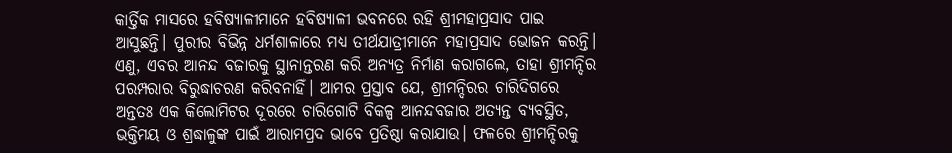କାର୍ତ୍ତିକ ମାସରେ ହବିଷ୍ୟାଳୀମାନେ ହବିଷ୍ୟାଳୀ ଭବନରେ ରହି ଶ୍ରୀମହାପ୍ରସାଦ ପାଇ ଆସୁଛନ୍ତି। ପୁରୀର ବିଭିନ୍ନ ଧର୍ମଶାଳାରେ ମଧ୍ୟ ତୀର୍ଥଯାତ୍ରୀମାନେ ମହାପ୍ରସାଦ ଭୋଜନ କରନ୍ତି। ଏଣୁ, ଏବର ଆନନ୍ଦ ବଜାରକୁ ସ୍ଥାନାନ୍ତରଣ କରି ଅନ୍ୟତ୍ର ନିର୍ମାଣ କରାଗଲେ, ତାହା ଶ୍ରୀମନ୍ଦିର ପରମ୍ପରାର ବିରୁଦ୍ଧାଚରଣ କରିବନାହିଁ। ଆମର ପ୍ରସ୍ତାବ ଯେ, ଶ୍ରୀମନ୍ଦିରର ଚାରିଦିଗରେ ଅନ୍ତତଃ ଏକ କିଲୋମିଟର ଦୂରରେ ଚାରିଗୋଟି ବିକଳ୍ପ ଆନନ୍ଦବଜାର ଅତ୍ୟନ୍ତ ବ୍ୟବସ୍ଥିତ, ଭକ୍ତିମୟ ଓ ଶ୍ରଦ୍ଧାଳୁଙ୍କ ପାଇଁ ଆରାମପ୍ରଦ ଭାବେ ପ୍ରତିଷ୍ଠା କରାଯାଉ। ଫଳରେ ଶ୍ରୀମନ୍ଦିରକୁ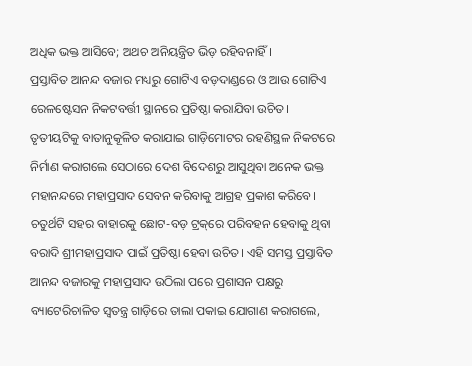ଅଧିକ ଭକ୍ତ ଆସିବେ; ଅଥଚ ଅନିୟନ୍ତ୍ରିତ ଭିଡ଼ ରହିବନାହିଁ।
ପ୍ରସ୍ତାବିତ ଆନନ୍ଦ ବଜାର ମଧ୍ୟରୁ ଗୋଟିଏ ବଡ଼ଦାଣ୍ଡରେ ଓ ଆଉ ଗୋଟିଏ ରେଳଷ୍ଟେସନ ନିକଟବର୍ତ୍ତୀ ସ୍ଥାନରେ ପ୍ରତିଷ୍ଠା କରାଯିବା ଉଚିତ। ତୃତୀୟଟିକୁ ବାତାନୁକୂଳିତ କରାଯାଇ ଗାଡ଼ିମୋଟର ରହଣିସ୍ଥଳ ନିକଟରେ ନିର୍ମାଣ କରାଗଲେ ସେଠାରେ ଦେଶ ବିଦେଶରୁ ଆସୁଥିବା ଅନେକ ଭକ୍ତ ମହାନନ୍ଦରେ ମହାପ୍ରସାଦ ସେବନ କରିବାକୁ ଆଗ୍ରହ ପ୍ରକାଶ କରିବେ। ଚତୁର୍ଥଟି ସହର ବାହାରକୁ ଛୋଟ-ବଡ଼ ଟ୍ରକ୍‌ରେ ପରିବହନ ହେବାକୁ ଥିବା ବରାଦି ଶ୍ରୀମହାପ୍ରସାଦ ପାଇଁ ପ୍ରତିଷ୍ଠା ହେବା ଉଚିତ। ଏହି ସମସ୍ତ ପ୍ରସ୍ତାବିତ ଆନନ୍ଦ ବଜାରକୁ ମହାପ୍ରସାଦ ଉଠିଲା ପରେ ପ୍ରଶାସନ ପକ୍ଷରୁ ବ୍ୟାଟେରିଚାଳିତ ସ୍ୱତନ୍ତ୍ର ଗାଡ଼ିରେ ତାଲା ପକାଇ ଯୋଗାଣ କରାଗଲେ,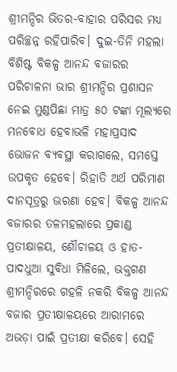ଶ୍ରୀମନ୍ଦିର ଭିତର-ବାହାର ପରିସର ମଧ୍ୟ ପରିଚ୍ଛନ୍ନ ରହିପାରିବ। ଦୁଇ-ତିନି ମହଲା ବିଶିଷ୍ଟ ବିକଳ୍ପ ଆନନ୍ଦ ବଜାରର ପରିଚାଳନା ଭାର ଶ୍ରୀମନ୍ଦିର ପ୍ରଶାସନ ନେଇ ମୁଣ୍ଡପିଛା ମାତ୍ର ୫୦ ଟଙ୍କା ମୂଲ୍ୟରେ ମନବୋଧ ହେବାଭଳି ମହାପ୍ରସାଦ ଭୋଜନ ବ୍ୟବସ୍ଥା କରାଗଲେ, ସମସ୍ତେ ଉପକୃତ ହେବେ। ରିହାତି ଅର୍ଥ ପରିମାଣ ଦାନସୂତ୍ରରୁ ଭରଣା ହେବ। ବିକଳ୍ପ ଆନନ୍ଦ ବଜାରର ତଳମହଲାରେ ପ୍ରକାଣ୍ଡ ପ୍ରତୀକ୍ଷାଳୟ, ଶୌଚାଳୟ ଓ ହାତ-ପାଦଧୁଆ ସୁବିଧା ମିଳିଲେ, ଭକ୍ତଗଣ ଶ୍ରୀମନ୍ଦିରରେ ଗହଳି ନକରି ବିକଳ୍ପ ଆନନ୍ଦ ବଜାର ପ୍ରତୀକ୍ଷାଳୟରେ ଆରାମରେ ଅଭଡ଼ା ପାଇଁ ପ୍ରତୀକ୍ଷା କରିବେ। ସେହି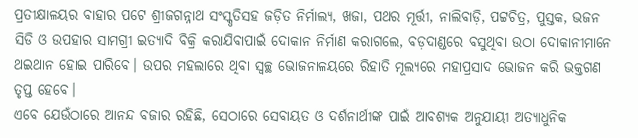ପ୍ରତୀକ୍ଷାଳୟର ବାହାର ପଟେ ଶ୍ରୀଜଗନ୍ନାଥ ସଂସ୍କୃତିସହ ଜଡ଼ିତ ନିର୍ମାଲ୍ୟ, ଖଜା, ପଥର ମୂର୍ତ୍ତୀ, ନାଲିବାଡ଼ି, ପଟ୍ଟଚିତ୍ର, ପୁସ୍ତକ, ଭଜନ ସିଡି ଓ ଉପହାର ସାମଗ୍ରୀ ଇତ୍ୟାଦି ବିକ୍ରି କରାଯିବାପାଇଁ ଦୋକାନ ନିର୍ମାଣ କରାଗଲେ, ବଡ଼ଦାଣ୍ଡରେ ବସୁଥିବା ଉଠା ଦୋକାନୀମାନେ ଥଇଥାନ ହୋଇ ପାରିବେ। ଉପର ମହଲାରେ ଥିବା ସ୍ବଚ୍ଛ ଭୋଜନାଳୟରେ ରିହାତି ମୂଲ୍ୟରେ ମହାପ୍ରସାଦ ଭୋଜନ କରି ଭକ୍ତଗଣ ତୃପ୍ତ ହେବେ।
ଏବେ ଯେଉଁଠାରେ ଆନନ୍ଦ ବଜାର ରହିଛି, ସେଠାରେ ସେବାୟତ ଓ ଦର୍ଶନାର୍ଥୀଙ୍କ ପାଇଁ ଆବଶ୍ୟକ ଅନୁଯାୟୀ ଅତ୍ୟାଧୁନିକ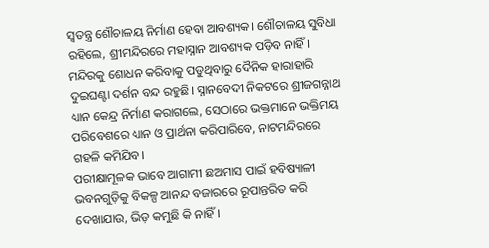ସ୍ବତନ୍ତ୍ର ଶୌଚାଳୟ ନିର୍ମାଣ ହେବା ଆବଶ୍ୟକ। ଶୌଚାଳୟ ସୁବିଧା ରହିଲେ, ଶ୍ରୀମନ୍ଦିରରେ ମହାସ୍ନାନ ଆବଶ୍ୟକ ପଡ଼ିବ ନାହିଁ। ମନ୍ଦିରକୁ ଶୋଧନ କରିବାକୁ ପଡୁଥିବାରୁ ଦୈନିକ ହାରାହାରି ଦୁଇଘଣ୍ଟା ଦର୍ଶନ ବନ୍ଦ ରହୁଛି। ସ୍ନାନବେଦୀ ନିକଟରେ ଶ୍ରୀଜଗନ୍ନାଥ ଧ୍ୟାନ କେନ୍ଦ୍ର ନିର୍ମାଣ କରାଗଲେ, ସେଠାରେ ଭକ୍ତମାନେ ଭକ୍ତିମୟ ପରିବେଶରେ ଧ୍ୟାନ ଓ ପ୍ରାର୍ଥନା କରିପାରିବେ, ନାଟମନ୍ଦିରରେ ଗହଳି କମିଯିବ।
ପରୀକ୍ଷାମୂଳକ ଭାବେ ଆଗାମୀ ଛଅମାସ ପାଇଁ ହବିଷ୍ୟାଳୀ ଭବନଗୁଡ଼ିକୁ ବିକଳ୍ପ ଆନନ୍ଦ ବଜାରରେ ରୂପାନ୍ତରିତ କରି ଦେଖାଯାଉ, ଭିଡ଼ କମୁଛି କି ନାହିଁ।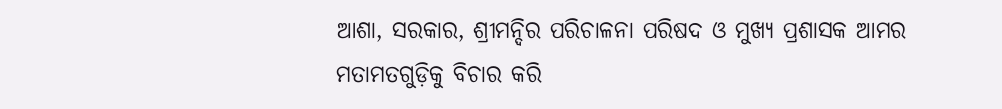ଆଶା, ସରକାର, ଶ୍ରୀମନ୍ଦିର ପରିଚାଳନା ପରିଷଦ ଓ ମୁଖ୍ୟ ପ୍ରଶାସକ ଆମର ମତାମତଗୁଡ଼ିକୁ ବିଚାର କରି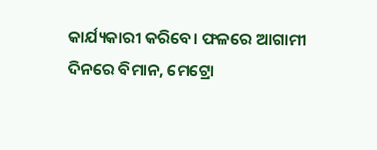କାର୍ଯ୍ୟକାରୀ କରିବେ। ଫଳରେ ଆଗାମୀ ଦିନରେ ବିମାନ, ମେଟ୍ରୋ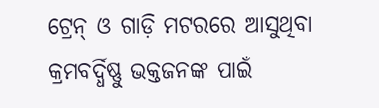ଟ୍ରେନ୍‌ ଓ ଗାଡ଼ି ମଟରରେ ଆସୁଥିବା କ୍ରମବର୍ଦ୍ଧିଷ୍ଣୁ ଭକ୍ତଜନଙ୍କ ପାଇଁ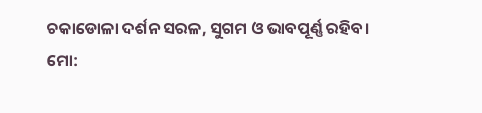ଚକାଡୋଳା ଦର୍ଶନ ସରଳ, ସୁଗମ ଓ ଭାବପୂର୍ଣ୍ଣ ରହିବ।
ମୋ: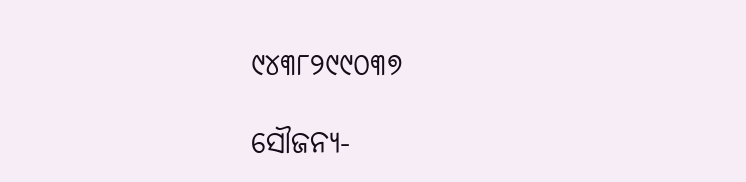୯୪୩୮୨୯୯୦୩୭

ସୌଜନ୍ୟ-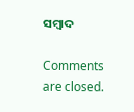ସମ୍ୱାଦ

Comments are closed.